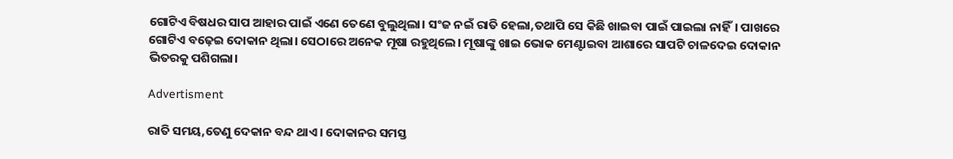ଗୋଟିଏ ବିଷଧର ସାପ ଆହାର ପାଇଁ ଏଣେ ତେଣେ ବୁଲୁଥିଲା। ସଂଜ ନଇଁ ରାତି ହେଲା,ତଥାପି ସେ କିଛି ଖାଇବା ପାଇଁ ପାଇଲା ନାହିଁ। ପାଖରେ ଗୋଟିଏ ବଢ଼େଇ ଦୋକାନ ଥିଲା। ସେଠାରେ ଅନେକ ମୂଷା ରହୁଥିଲେ। ମୂଷାଙ୍କୁ ଖାଇ ଭୋକ ମେଣ୍ଟାଇବା ଆଶାରେ ସାପଟି ଚାଳଦେଇ ଦୋକାନ ଭିତରକୁ ପଶିଗଲା।

Advertisment

ରାତି ସମୟ,ତେଣୁ ଦେକାନ ବନ୍ଦ ଥାଏ। ଦୋକାନର ସମସ୍ତ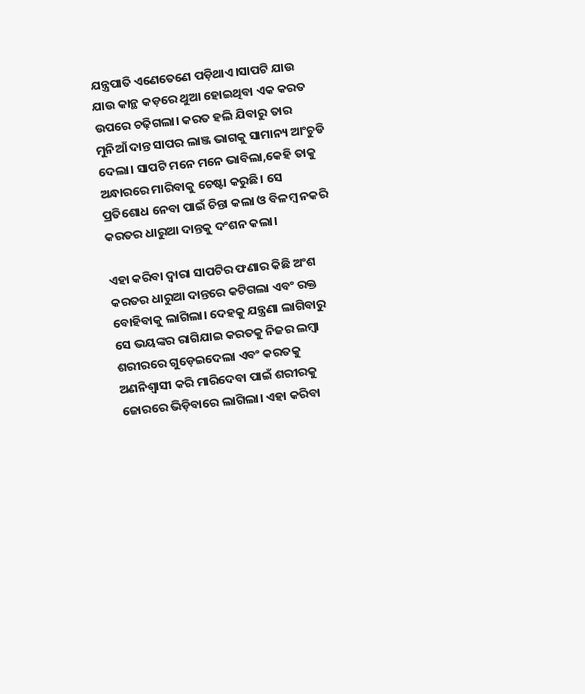ଯନ୍ତ୍ରପାତି ଏଣେତେଣେ ପଡ଼ିଥାଏ।ସାପଟି ଯାଉ ଯାଉ କାନ୍ଥ କଡ଼ରେ ଥୁଆ ହୋଇଥିବା ଏକ କରତ ଉପରେ ଚଢ଼ିଗଲା। କରତ ହଲି ଯିବାରୁ ତାର ମୁନିଆଁ ଦାନ୍ତ ସାପର ଲାଞ୍ଜ ଭାଗକୁ ସାମାନ୍ୟ ଆଂଚୁଡି ଦେଲା। ସାପଟି ମନେ ମନେ ଭାବିଲା,କେହି ତାକୁ ଅନ୍ଧାରରେ ମାରିବାକୁ ଚେଷ୍ଟା କରୁଛି। ସେ ପ୍ରତିଶୋଧ ନେବା ପାଇଁ ଚିନ୍ତା କଲା ଓ ବିଳମ୍ବ ନକରି କରତର ଧାରୁଆ ଦାନ୍ତକୁ ଦଂଶନ କଲା।

ଏହା କରିବା ଦ୍ୱାରା ସାପଟିର ଫଣାର କିଛି ଅଂଶ କରତର ଧାରୁଆ ଦାନ୍ତରେ କଟିଗଲା ଏବଂ ରକ୍ତ ବୋହିବାକୁ ଲାଗିଲା। ଦେହକୁ ଯନ୍ତ୍ରଣା ଲାଗିବାରୁ ସେ ଭୟଙ୍କର ରାଗିଯାଇ କରତକୁ ନିଜର ଲମ୍ବା ଶରୀରରେ ଗୁଡ଼େଇଦେଲା ଏବଂ କରତକୁ ଅଣନିଶ୍ୱାସୀ କରି ମାରିଦେବା ପାଇଁ ଶରୀରକୁ ଜୋରରେ ଭିଡ଼ିବାରେ ଲାଗିଲା। ଏହା କରିବା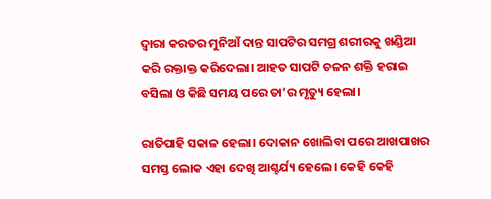ଦ୍ୱାରା କରତର ମୁନିଆଁ ଦାନ୍ତ ସାପଟିର ସମଗ୍ର ଶରୀରକୁ ଖଣ୍ଡିଆ କରି ରକ୍ତାକ୍ତ କରିଦେଲା। ଆହତ ସାପଟି ଚଳନ ଶକ୍ତି ହରାଇ ବସିଲା ଓ କିଛି ସମୟ ପରେ ତା’ର ମୃତ୍ୟୁ ହେଲା।

ରାତିପାହି ସକାଳ ହେଲା। ଦୋକାନ ଖୋଲିବା ପରେ ଆଖପାଖର ସମସ୍ତ ଲୋକ ଏହା ଦେଖି ଆଶ୍ଚର୍ଯ୍ୟ ହେଲେ। କେହି କେହି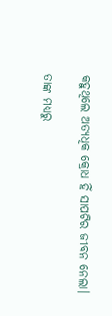କହୁଥିଲେ ଅତ୍ୟଧିକ କ୍ରୋଧ ହିଁ ସାପଟିର ଜୀବନ ନେଲା।

ତାଙ୍କ ମଧ୍ୟରୁ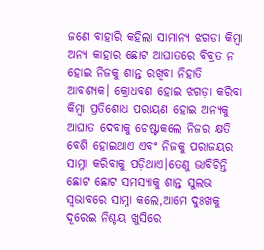ଜଣେ ବାହାରି କହିଲା ସାମାନ୍ୟ ଝଗଡା କିମ୍ବା ଅନ୍ୟ କାହାର ଛୋଟ ଆଘାତରେ ବିବ୍ରତ ନ ହୋଇ ନିଜକୁ ଶାନ୍ତ ରଖିବା ନିହାତି ଆବଶ୍ୟକ। କ୍ରୋଧବଶ ହୋଇ ଝଗଡ଼ା କରିବା କିମ୍ବା ପ୍ରତିଶୋଧ ପରାୟଣ ହୋଇ ଅନ୍ୟକୁ ଆଘାତ ଦେବାକୁ ଚେଷ୍ଟାକଲେ ନିଜର କ୍ଷତି ବେଶି ହୋଇଥାଏ ଏବଂ ନିଜକୁ ପରାଜୟର ସାମ୍ନା କରିବାକୁ ପଡ଼ିଥାଏ।ତେଣୁ ଭାବିଚିନ୍ତି ଛୋଟ ଛୋଟ ସମସ୍ୟାକୁ ଶାନ୍ତ ସୁଲଭ ସ୍ୱଭାବରେ ସାମ୍ନା କଲେ,ଆମେ ଦୁଃଖକୁ ଦୂରେଇ ନିଶ୍ଚୟ ଖୁସିରେ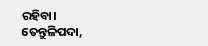ରହିବା।
ତେନ୍ତୁଳିପଦା,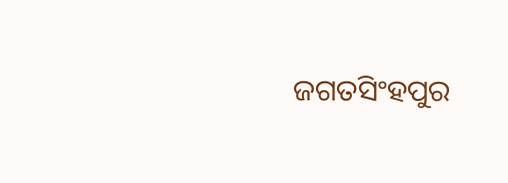ଜଗତସିଂହପୁର